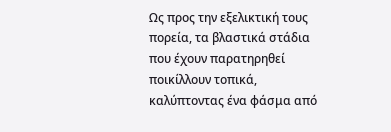Ως προς την εξελικτική τους πορεία, τα βλαστικά στάδια που έχουν παρατηρηθεί ποικίλλουν τοπικά, καλύπτοντας ένα φάσμα από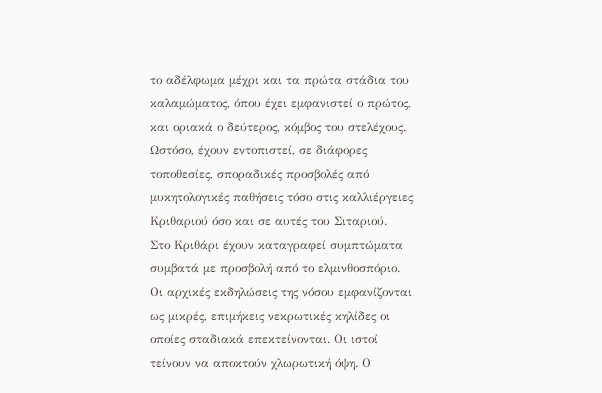το αδέλφωμα μέχρι και τα πρώτα στάδια του καλαμώματος, όπου έχει εμφανιστεί ο πρώτος, και οριακά ο δεύτερος, κόμβος του στελέχους. Ωστόσο, έχουν εντοπιστεί, σε διάφορες τοποθεσίες, σποραδικές προσβολές από μυκητολογικές παθήσεις τόσο στις καλλιέργειες Κριθαριού όσο και σε αυτές του Σιταριού.
Στο Κριθάρι έχουν καταγραφεί συμπτώματα συμβατά με προσβολή από το ελμινθοσπόριο. Οι αρχικές εκδηλώσεις της νόσου εμφανίζονται ως μικρές, επιμήκεις νεκρωτικές κηλίδες οι οποίες σταδιακά επεκτείνονται. Οι ιστοί τείνουν να αποκτούν χλωρωτική όψη. Ο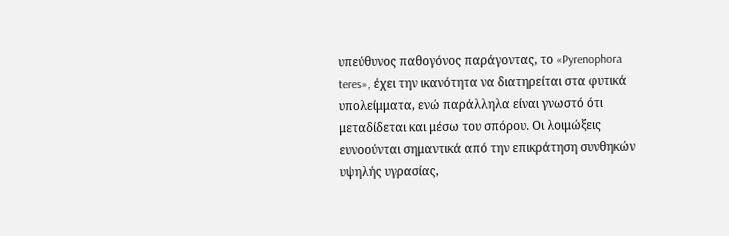υπεύθυνος παθογόνος παράγοντας, το «Pyrenophora teres», έχει την ικανότητα να διατηρείται στα φυτικά υπολείμματα, ενώ παράλληλα είναι γνωστό ότι μεταδίδεται και μέσω του σπόρου. Οι λοιμώξεις ευνοούνται σημαντικά από την επικράτηση συνθηκών υψηλής υγρασίας,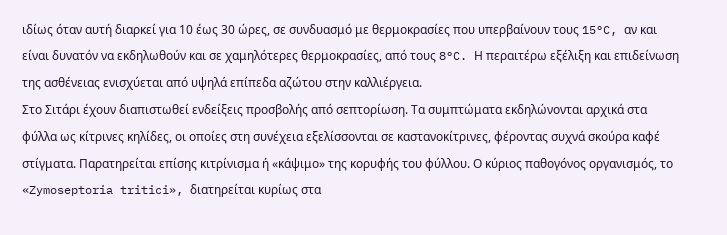ιδίως όταν αυτή διαρκεί για 10 έως 30 ώρες, σε συνδυασμό με θερμοκρασίες που υπερβαίνουν τους 15°C, αν και είναι δυνατόν να εκδηλωθούν και σε χαμηλότερες θερμοκρασίες, από τους 8°C. Η περαιτέρω εξέλιξη και επιδείνωση της ασθένειας ενισχύεται από υψηλά επίπεδα αζώτου στην καλλιέργεια.
Στο Σιτάρι έχουν διαπιστωθεί ενδείξεις προσβολής από σεπτορίωση. Τα συμπτώματα εκδηλώνονται αρχικά στα φύλλα ως κίτρινες κηλίδες, οι οποίες στη συνέχεια εξελίσσονται σε καστανοκίτρινες, φέροντας συχνά σκούρα καφέ στίγματα. Παρατηρείται επίσης κιτρίνισμα ή «κάψιμο» της κορυφής του φύλλου. Ο κύριος παθογόνος οργανισμός, το «Zymoseptoria tritici», διατηρείται κυρίως στα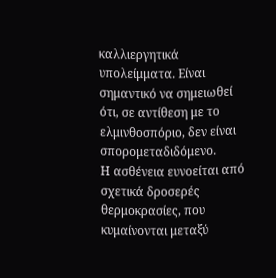καλλιεργητικά υπολείμματα. Είναι σημαντικό να σημειωθεί ότι, σε αντίθεση με το ελμινθοσπόριο, δεν είναι σπορομεταδιδόμενο.
Η ασθένεια ευνοείται από σχετικά δροσερές θερμοκρασίες, που κυμαίνονται μεταξύ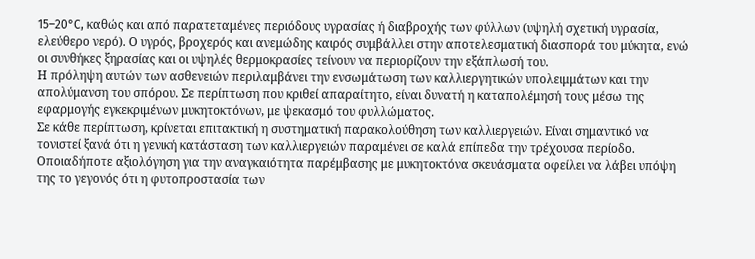15–20°C, καθώς και από παρατεταμένες περιόδους υγρασίας ή διαβροχής των φύλλων (υψηλή σχετική υγρασία, ελεύθερο νερό). Ο υγρός, βροχερός και ανεμώδης καιρός συμβάλλει στην αποτελεσματική διασπορά του μύκητα, ενώ οι συνθήκες ξηρασίας και οι υψηλές θερμοκρασίες τείνουν να περιορίζουν την εξάπλωσή του.
Η πρόληψη αυτών των ασθενειών περιλαμβάνει την ενσωμάτωση των καλλιεργητικών υπολειμμάτων και την απολύμανση του σπόρου. Σε περίπτωση που κριθεί απαραίτητο, είναι δυνατή η καταπολέμησή τους μέσω της εφαρμογής εγκεκριμένων μυκητοκτόνων, με ψεκασμό του φυλλώματος.
Σε κάθε περίπτωση, κρίνεται επιτακτική η συστηματική παρακολούθηση των καλλιεργειών. Είναι σημαντικό να τονιστεί ξανά ότι η γενική κατάσταση των καλλιεργειών παραμένει σε καλά επίπεδα την τρέχουσα περίοδο. Οποιαδήποτε αξιολόγηση για την αναγκαιότητα παρέμβασης με μυκητοκτόνα σκευάσματα οφείλει να λάβει υπόψη της το γεγονός ότι η φυτοπροστασία των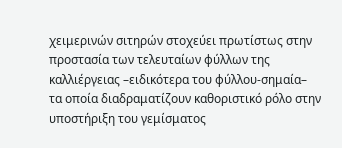χειμερινών σιτηρών στοχεύει πρωτίστως στην προστασία των τελευταίων φύλλων της καλλιέργειας –ειδικότερα του φύλλου-σημαία– τα οποία διαδραματίζουν καθοριστικό ρόλο στην υποστήριξη του γεμίσματος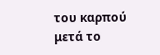του καρπού μετά το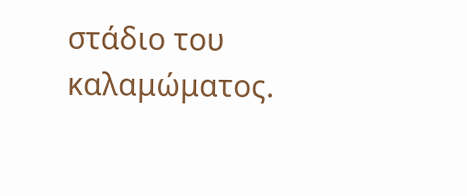στάδιο του καλαμώματος.